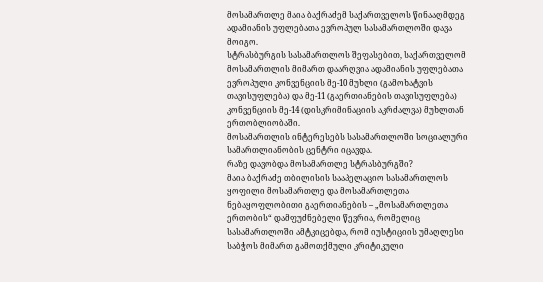მოსამართლე მაია ბაქრაძემ საქართველოს წინააღმდეგ ადამიანის უფლებათა ევროპულ სასამართლოში დავა მოიგო.
სტრასბურგის სასამართლოს შეფასებით, საქართველომ მოსამართლის მიმართ დაარღვია ადამიანის უფლებათა ევროპული კონვენციის მე-10 მუხლი (გამოხატვის თავისუფლება) და მე-11 (გაერთიანების თავისუფლება) კონვენციის მე-14 (დისკრიმინაციის აკრძალვა) მუხლთან ერთობლიობაში.
მოსამართლის ინტერესებს სასამართლოში სოციალური სამართლიანობის ცენტრი იცავდა.
რაზე დავობდა მოსამართლე სტრასბურგში?
მაია ბაქრაძე თბილისის სააპელაციო სასამართლოს ყოფილი მოსამართლე და მოსამართლეთა ნებაყოფლობითი გაერთიანების – „მოსამართლეთა ერთობის“ დამფუძნებელი წევრია, რომელიც სასამართლოში ამტკიცებდა, რომ იუსტიციის უმაღლესი საბჭოს მიმართ გამოთქმული კრიტიკული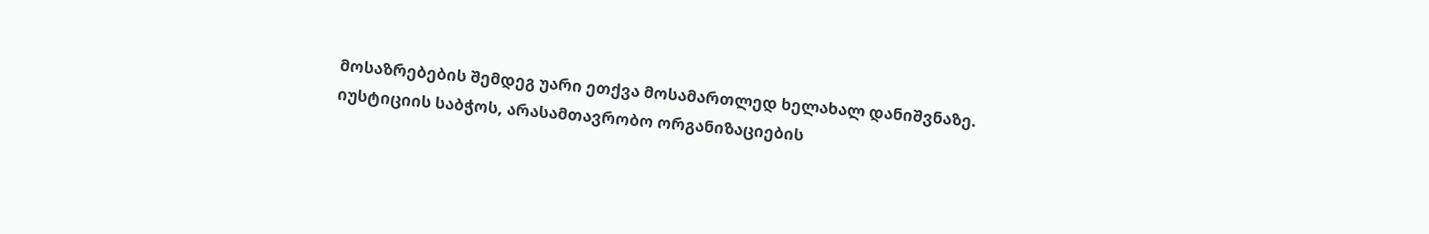მოსაზრებების შემდეგ უარი ეთქვა მოსამართლედ ხელახალ დანიშვნაზე.
იუსტიციის საბჭოს, არასამთავრობო ორგანიზაციების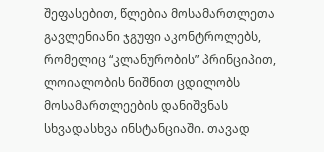შეფასებით, წლებია მოსამართლეთა გავლენიანი ჯგუფი აკონტროლებს, რომელიც “კლანურობის” პრინციპით, ლოიალობის ნიშნით ცდილობს მოსამართლეების დანიშვნას სხვადასხვა ინსტანციაში. თავად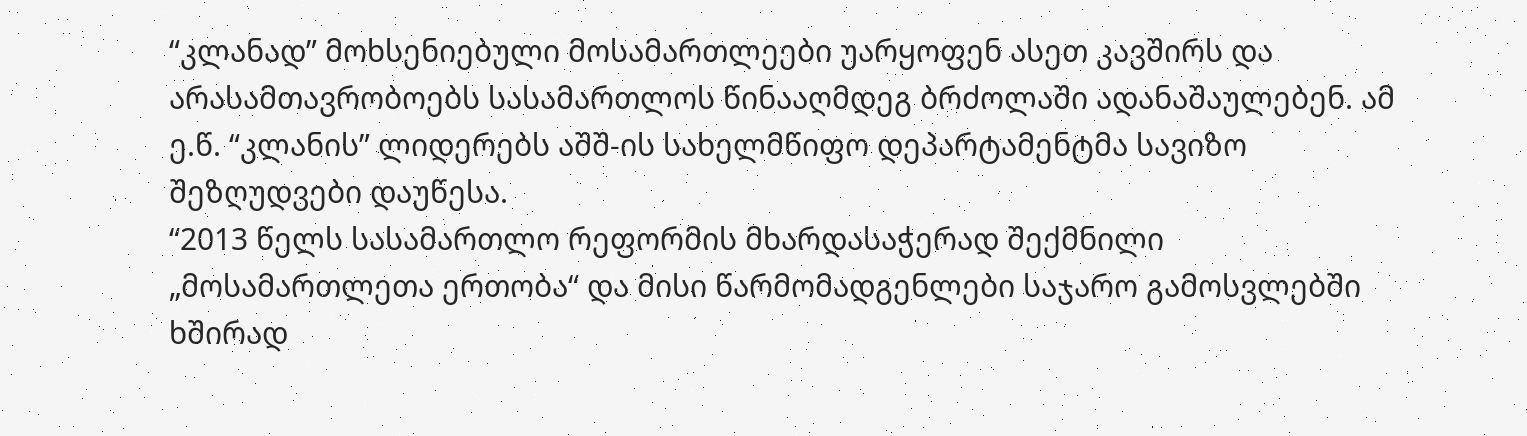“კლანად” მოხსენიებული მოსამართლეები უარყოფენ ასეთ კავშირს და არასამთავრობოებს სასამართლოს წინააღმდეგ ბრძოლაში ადანაშაულებენ. ამ ე.წ. “კლანის” ლიდერებს აშშ-ის სახელმწიფო დეპარტამენტმა სავიზო შეზღუდვები დაუწესა.
“2013 წელს სასამართლო რეფორმის მხარდასაჭერად შექმნილი „მოსამართლეთა ერთობა“ და მისი წარმომადგენლები საჯარო გამოსვლებში ხშირად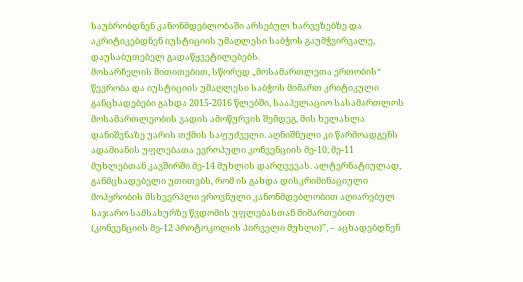საუბრობდნენ კანონმდებლობაში არსებულ ხარვეზებზე და აკრიტიკებდნენ იუსტიციის უმაღლესი საბჭოს გაუმჭვირვალე, დაუსაბუთებელ გადაწყვეტილებებს.
მოსარჩელის მითითებით, სწორედ „მოსამართლეთა ერთობის“ წევრობა და იუსტიციის უმაღლესი საბჭოს მიმართ კრიტიკული განცხადებები გახდა 2015-2016 წლებში, სააპელაციო სასამართლოს მოსამართლეობის ვადის ამოწურვის შემდეგ, მის ხელახლა დანიშვნაზე უარის თქმის საფუძველი. აღნიშნული კი წარმოადგენს ადამიანის უფლებათა ევროპული კონვენციის მე-10, მე-11 მუხლებთან კავშირში მე-14 მუხლის დარღვევას. ალტერნატიულად, განმცხადებელი უთითებს, რომ ის გახდა დისკრიმინაციული მოპყრობის მსხვერპლი ეროვნული კანონმდებლობით აღიარებულ საჯარო სამსახურზე წვდომის უფლებასთან მიმართებით (კონვენციის მე-12 პროტოკოლის პირველი მუხლი)”, – აცხადებდნენ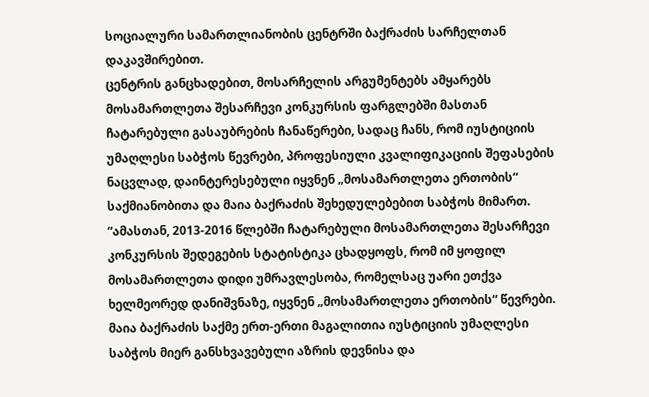სოციალური სამართლიანობის ცენტრში ბაქრაძის სარჩელთან დაკავშირებით.
ცენტრის განცხადებით, მოსარჩელის არგუმენტებს ამყარებს მოსამართლეთა შესარჩევი კონკურსის ფარგლებში მასთან ჩატარებული გასაუბრების ჩანაწერები, სადაც ჩანს, რომ იუსტიციის უმაღლესი საბჭოს წევრები, პროფესიული კვალიფიკაციის შეფასების ნაცვლად, დაინტერესებული იყვნენ „მოსამართლეთა ერთობის“ საქმიანობითა და მაია ბაქრაძის შეხედულებებით საბჭოს მიმართ.
“ამასთან, 2013-2016 წლებში ჩატარებული მოსამართლეთა შესარჩევი კონკურსის შედეგების სტატისტიკა ცხადყოფს, რომ იმ ყოფილ მოსამართლეთა დიდი უმრავლესობა, რომელსაც უარი ეთქვა ხელმეორედ დანიშვნაზე, იყვნენ „მოსამართლეთა ერთობის“ წევრები. მაია ბაქრაძის საქმე ერთ-ერთი მაგალითია იუსტიციის უმაღლესი საბჭოს მიერ განსხვავებული აზრის დევნისა და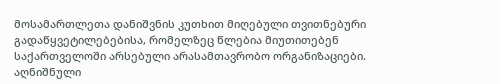მოსამართლეთა დანიშვნის კუთხით მიღებული თვითნებური გადაწყვეტილებებისა, რომელზეც წლებია მიუთითებენ საქართველოში არსებული არასამთავრობო ორგანიზაციები.
აღნიშნული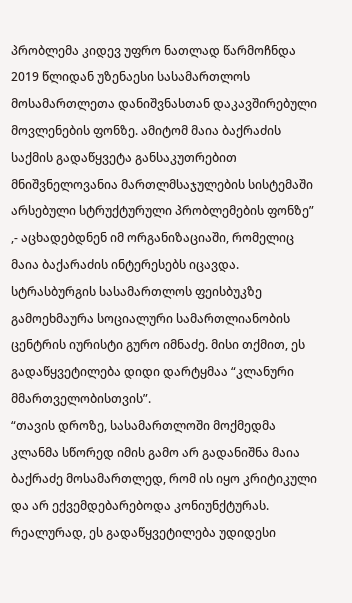პრობლემა კიდევ უფრო ნათლად წარმოჩნდა 2019 წლიდან უზენაესი სასამართლოს მოსამართლეთა დანიშვნასთან დაკავშირებული მოვლენების ფონზე. ამიტომ მაია ბაქრაძის საქმის გადაწყვეტა განსაკუთრებით მნიშვნელოვანია მართლმსაჯულების სისტემაში არსებული სტრუქტურული პრობლემების ფონზე” ,- აცხადებდნენ იმ ორგანიზაციაში, რომელიც მაია ბაქარაძის ინტერესებს იცავდა.
სტრასბურგის სასამართლოს ფეისბუკზე გამოეხმაურა სოციალური სამართლიანობის ცენტრის იურისტი გურო იმნაძე. მისი თქმით, ეს გადაწყვეტილება დიდი დარტყმაა “კლანური მმართველობისთვის”.
“თავის დროზე, სასამართლოში მოქმედმა კლანმა სწორედ იმის გამო არ გადანიშნა მაია ბაქრაძე მოსამართლედ, რომ ის იყო კრიტიკული და არ ექვემდებარებოდა კონიუნქტურას. რეალურად, ეს გადაწყვეტილება უდიდესი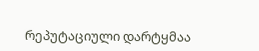რეპუტაციული დარტყმაა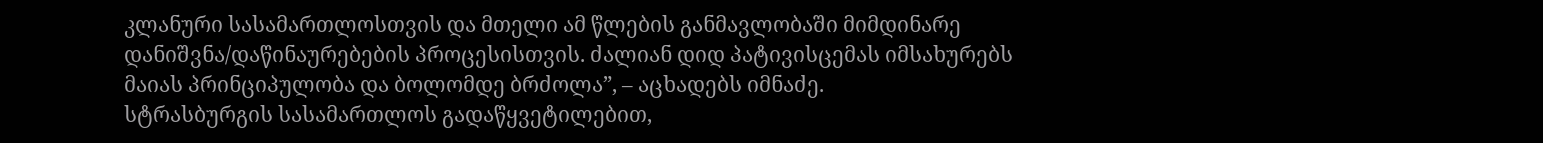კლანური სასამართლოსთვის და მთელი ამ წლების განმავლობაში მიმდინარე დანიშვნა/დაწინაურებების პროცესისთვის. ძალიან დიდ პატივისცემას იმსახურებს მაიას პრინციპულობა და ბოლომდე ბრძოლა”, – აცხადებს იმნაძე.
სტრასბურგის სასამართლოს გადაწყვეტილებით,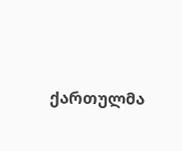ქართულმა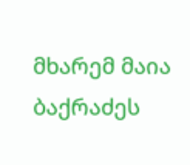მხარემ მაია ბაქრაძეს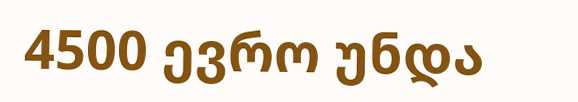4500 ევრო უნდა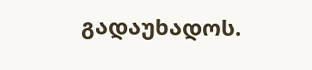გადაუხადოს.